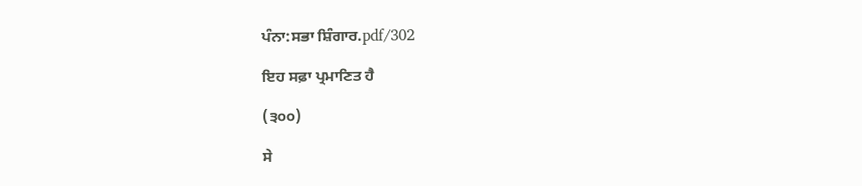ਪੰਨਾ:ਸਭਾ ਸ਼ਿੰਗਾਰ.pdf/302

ਇਹ ਸਫ਼ਾ ਪ੍ਰਮਾਣਿਤ ਹੈ

(੩੦੦)

ਸੇ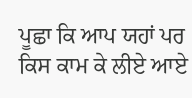ਪੂਛਾ ਕਿ ਆਪ ਯਹਾਂ ਪਰ ਕਿਸ ਕਾਮ ਕੇ ਲੀਏ ਆਏ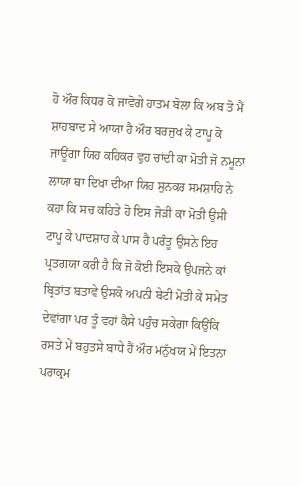ਹੋ ਔਰ ਕਿਧਰ ਕੋ ਜਾਵੋਗੇ ਹਾਤਮ ਬੋਲਾ ਕਿ ਅਬ ਤੋ ਮੈਂ ਸ਼ਾਹਬਾਦ ਸੇ ਆਯਾ ਹੈ ਔਰ ਬਰਜੁਖ ਕੇ ਟਾਪੂ ਕੋ ਜਾਊਂਗਾ ਯਿਹ ਕਹਿਕਰ ਵੁਹ ਚਾਂਦੀ ਕਾ ਮੋਤੀ ਜੋ ਨਮੂਨਾ ਲਾਯਾ ਥਾ ਦਿਖਾ ਦੀਆ ਯਿਹ ਸੁਨਕਰ ਸਮਸ਼ਾਹਿ ਨੇ ਕਹਾ ਕਿ ਸਚ ਕਹਿਤੇ ਹੋ ਇਸ ਜੋੜੀ ਕਾ ਮੋਤੀ ਉਸੀ ਟਾਪੂ ਕੇ ਪਾਦਸ਼ਾਹ ਕੇ ਪਾਸ ਹੈ ਪਰੰਤੂ ਉਸਨੇ ਇਹ ਪ੍ਰਤਗਯਾ ਕਰੀ ਹੈ ਕਿ ਜੋ ਕੋਈ ਇਸਕੇ ਉਪਜਨੇ ਕਾਂ ਬ੍ਰਿਤਾਂਤ ਬਤਾਵੇ ਉਸਕੋ ਅਪਨੀ ਬੇਟੀ ਮੋਤੀ ਕੇ ਸਮੇਤ ਦੇਵਾਂਗਾ ਪਰ ਤੂੰ ਵਹਾਂ ਕੈਸੇ ਪਹੁੰਚ ਸਕੇਗਾ ਕਿਉਂਕਿ ਰਸਤੇ ਮੇਂ ਬਹੁਤਸੇ ਬਾਧੇ ਹੈਂ ਔਰ ਮਨੁੱਖਯ ਮੇਂ ਇਤਨਾ ਪਰਾਕ੍ਰਮ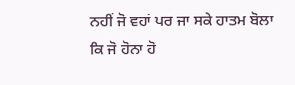ਨਹੀਂ ਜੋ ਵਹਾਂ ਪਰ ਜਾ ਸਕੇ ਹਾਤਮ ਬੋਲਾ ਕਿ ਜੋ ਹੋਨਾ ਹੋ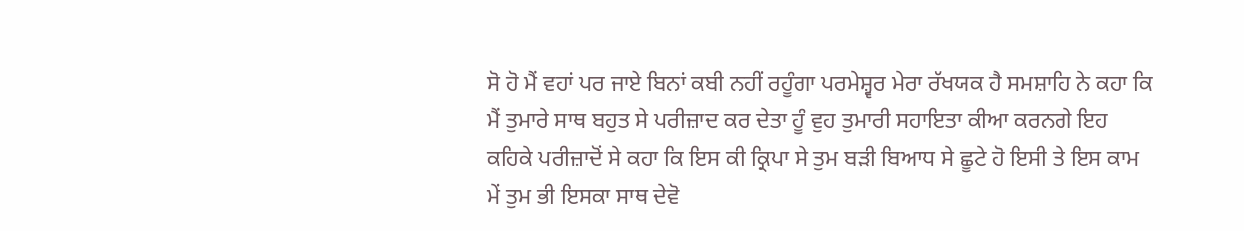ਸੋ ਹੋ ਮੈਂ ਵਹਾਂ ਪਰ ਜਾਏ ਬਿਨਾਂ ਕਬੀ ਨਹੀਂ ਰਹੂੰਗਾ ਪਰਮੇਸ਼੍ਵਰ ਮੇਰਾ ਰੱਖਯਕ ਹੈ ਸਮਸ਼ਾਹਿ ਨੇ ਕਹਾ ਕਿ ਮੈਂ ਤੁਮਾਰੇ ਸਾਥ ਬਹੁਤ ਸੇ ਪਰੀਜ਼ਾਦ ਕਰ ਦੇਤਾ ਹੂੰ ਵੁਹ ਤੁਮਾਰੀ ਸਹਾਇਤਾ ਕੀਆ ਕਰਨਗੇ ਇਹ ਕਹਿਕੇ ਪਰੀਜ਼ਾਦੋਂ ਸੇ ਕਹਾ ਕਿ ਇਸ ਕੀ ਕ੍ਰਿਪਾ ਸੇ ਤੁਮ ਬੜੀ ਬਿਆਧ ਸੇ ਛੂਟੇ ਹੋ ਇਸੀ ਤੇ ਇਸ ਕਾਮ ਮੇਂ ਤੁਮ ਭੀ ਇਸਕਾ ਸਾਥ ਦੇਵੋ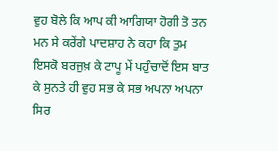ਵੁਹ ਬੋਲੇ ਕਿ ਆਪ ਕੀ ਆਗਿਯਾ ਹੋਗੀ ਤੋ ਤਨ ਮਨ ਸੇ ਕਰੇਂਗੇ ਪਾਦਸ਼ਾਹ ਨੇ ਕਹਾ ਕਿ ਤੁਮ ਇਸਕੋ ਬਰਜੁਖ਼ ਕੇ ਟਾਪੂ ਮੇਂ ਪਹੁੰਚਾਦੋਂ ਇਸ ਬਾਤ ਕੇ ਸੁਨਤੇ ਹੀ ਵੁਹ ਸਭ ਕੇ ਸਭ ਅਪਨਾ ਅਪਨਾ ਸਿਰ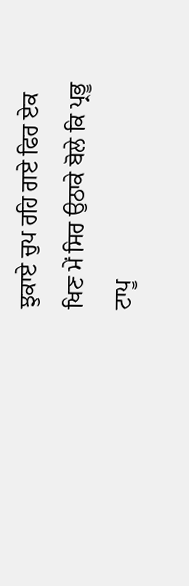ਝੁਕਾਏ ਚੁਪ ਰਹਿ ਗਏ ਫਿਰ ਏਕ ਖਿਣ ਮੇਂ ਸਿਰ ਉਠਾਕੇ ਬੋਲੇ ਕਿ ਪ੍ਰਭੂ ਟਾਪੂ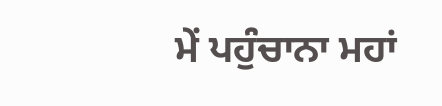ਮੇਂ ਪਹੁੰਚਾਨਾ ਮਹਾਂ